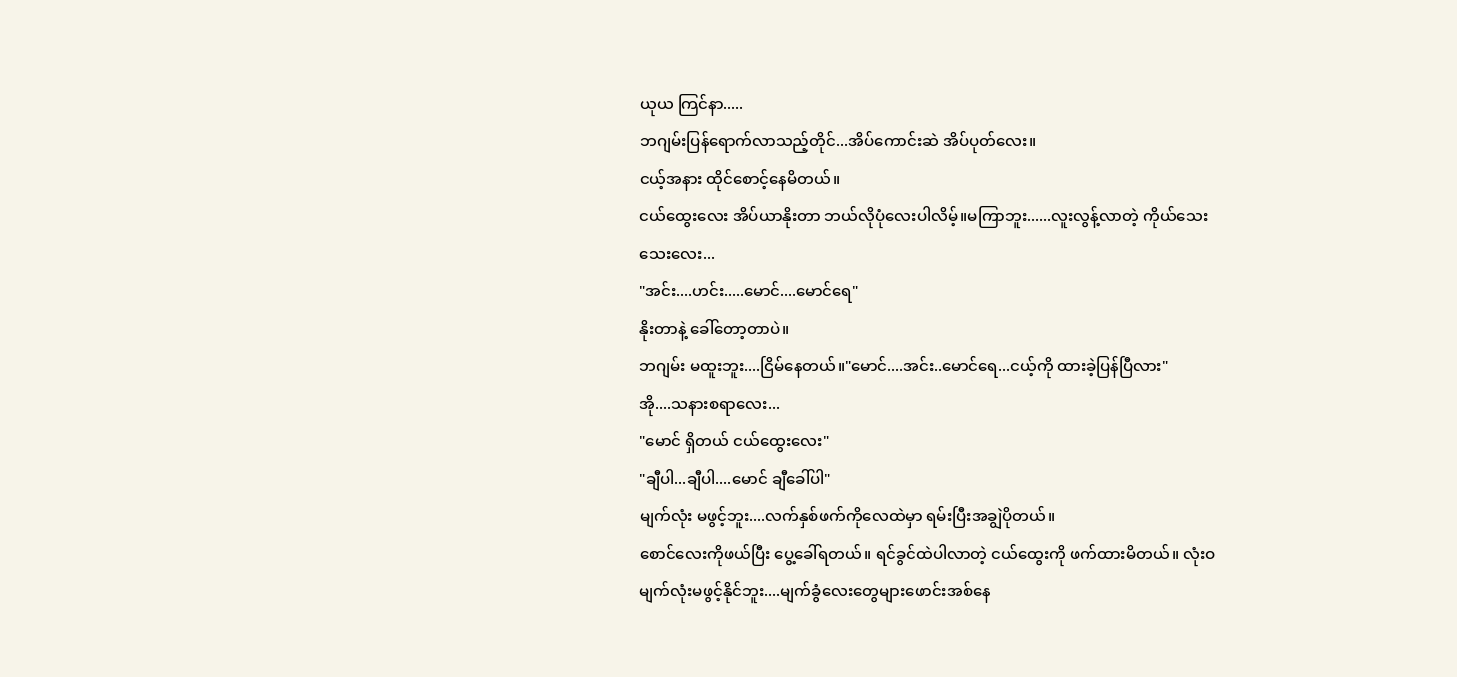ယုယ ကြင်နာ.....
ဘဂျမ်းပြန်ရောက်လာသည့်တိုင်...အိပ်ကောင်းဆဲ အိပ်ပုတ်လေး။
ငယ့်အနား ထိုင်စောင့်နေမိတယ်။
ငယ်ထွေးလေး အိပ်ယာနိုးတာ ဘယ်လိုပုံလေးပါလိမ့်။မကြာဘူး......လူးလွန့်လာတဲ့ ကိုယ်သေးသေးလေး...
"အင်း....ဟင်း.....မောင်....မောင်ရေ"
နိုးတာနဲ့ ခေါ်တော့တာပဲ။
ဘဂျမ်း မထူးဘူး....ငြိမ်နေတယ်။"မောင်....အင်း..မောင်ရေ...ငယ့်ကို ထားခဲ့ပြန်ပြီလား"
အို....သနားစရာလေး...
"မောင် ရှိတယ် ငယ်ထွေးလေး"
"ချီပါ...ချီပါ....မောင် ချီခေါ်ပါ"
မျက်လုံး မဖွင့်ဘူး....လက်နှစ်ဖက်ကိုလေထဲမှာ ရမ်းပြီးအချွဲပိုတယ်။
စောင်လေးကိုဖယ်ပြီး ပွေ့ခေါ်ရတယ်။ ရင်ခွင်ထဲပါလာတဲ့ ငယ်ထွေးကို ဖက်ထားမိတယ်။ လုံးဝမျက်လုံးမဖွင့်နိုင်ဘူး....မျက်ခွံလေးတွေများဖောင်းအစ်နေ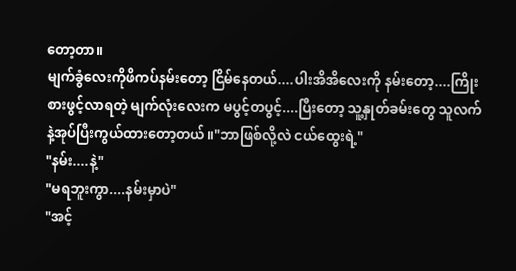တော့တာ။
မျက်ခွံလေးကိုဖိကပ်နမ်းတော့ ငြိမ်နေတယ်....ပါးအိအိလေးကို နမ်းတော့....ကြိုးစားဖွင့်လာရတဲ့ မျက်လုံးလေးက မပွင့်တပွင့်....ပြီးတော့ သူ့နှုတ်ခမ်းတွေ သူလက်နဲ့အုပ်ပြီးကွယ်ထားတော့တယ်။"ဘာဖြစ်လို့လဲ ငယ်ထွေးရဲ့"
"နမ်း....နဲ့"
"မရဘူးကွာ....နမ်းမှာပဲ"
"အင့်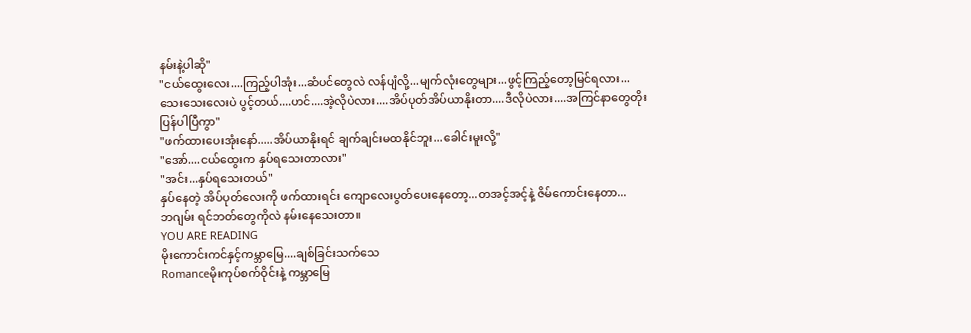နမ်းနဲ့ပါဆို"
"ငယ်ထွေးလေး....ကြည့်ပါအုံး...ဆံပင်တွေလဲ လန်ပျံလို့...မျက်လုံးတွေများ...ဖွင့်ကြည့်တော့မြင်ရလား...သေးသေးလေးပဲ ပွင့်တယ်....ဟင်....အဲ့လိုပဲလား....အိပ်ပုတ်အိပ်ယာနိုးတာ....ဒီလိုပဲလား....အကြင်နာတွေတိုးပြန်ပါပြီကွာ"
"ဖက်ထားပေးအုံးနော်.....အိပ်ယာနိုးရင် ချက်ချင်းမထနိုင်ဘူး...ခေါင်းမူးလို့"
"အော်....ငယ်ထွေးက နှပ်ရသေးတာလား"
"အင်း...နှပ်ရသေးတယ်"
နှပ်နေတဲ့ အိပ်ပုတ်လေးကို ဖက်ထားရင်း ကျောလေးပွတ်ပေးနေတော့...တအင့်အင့်နဲ့ ဇိမ်ကောင်းနေတာ...
ဘဂျမ်း ရင်ဘတ်တွေကိုလဲ နမ်းနေသေးတာ။
YOU ARE READING
မိုးကောင်းကင်နှင့်ကမ္ဘာမြေ....ချစ်ခြင်းသက်သေ
Romanceမိုးကုပ်စက်ဝိုင်းနဲ့ ကမ္ဘာမြေ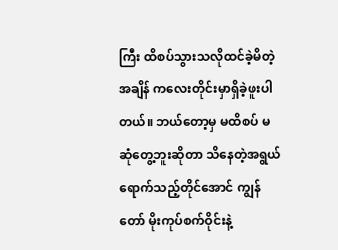ကြီး ထိစပ်သွားသလိုထင်ခဲ့မိတဲ့ အချိန် ကလေးတိုင်းမှာရှိခဲ့ဖူးပါတယ်။ ဘယ်တော့မှ မထိစပ် မဆုံတွေ့ဘူးဆိုတာ သိနေတဲ့အရွယ်ရောက်သည့်တိုင်အောင် ကျွန်တော် မိုးကုပ်စက်ဝိုင်းနဲ့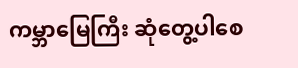ကမ္ဘာမြေကြီး ဆုံတွေ့ပါစေ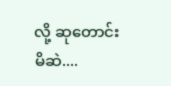လို့ ဆုတောင်းမိဆဲ....